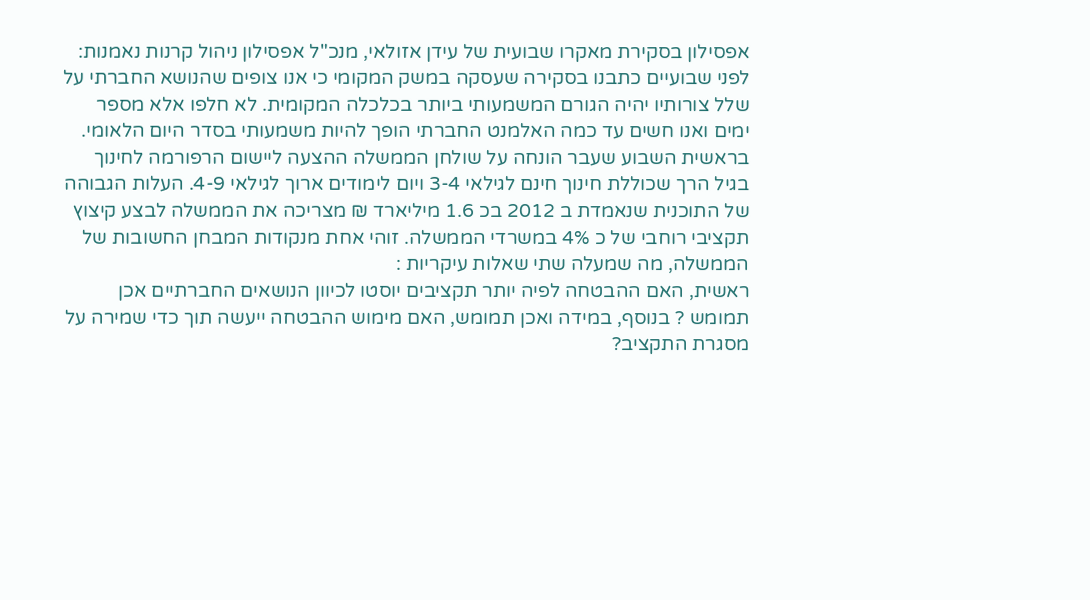אפסילון בסקירת מאקרו שבועית של עידן אזולאי, מנכ"ל אפסילון ניהול קרנות נאמנות: לפני שבועיים כתבנו בסקירה שעסקה במשק המקומי כי אנו צופים שהנושא החברתי על שלל צורותיו יהיה הגורם המשמעותי ביותר בכלכלה המקומית. לא חלפו אלא מספר ימים ואנו חשים עד כמה האלמנט החברתי הופך להיות משמעותי בסדר היום הלאומי. בראשית השבוע שעבר הונחה על שולחן הממשלה ההצעה ליישום הרפורמה לחינוך בגיל הרך שכוללת חינוך חינם לגילאי 3-4 ויום לימודים ארוך לגילאי 4-9. העלות הגבוהה של התוכנית שנאמדת ב 2012 בכ 1.6 מיליארד ₪ מצריכה את הממשלה לבצע קיצוץ תקציבי רוחבי של כ 4% במשרדי הממשלה. זוהי אחת מנקודות המבחן החשובות של הממשלה, מה שמעלה שתי שאלות עיקריות :
ראשית, האם ההבטחה לפיה יותר תקציבים יוסטו לכיוון הנושאים החברתיים אכן תמומש ? בנוסף, במידה ואכן תמומש, האם מימוש ההבטחה ייעשה תוך כדי שמירה על מסגרת התקציב?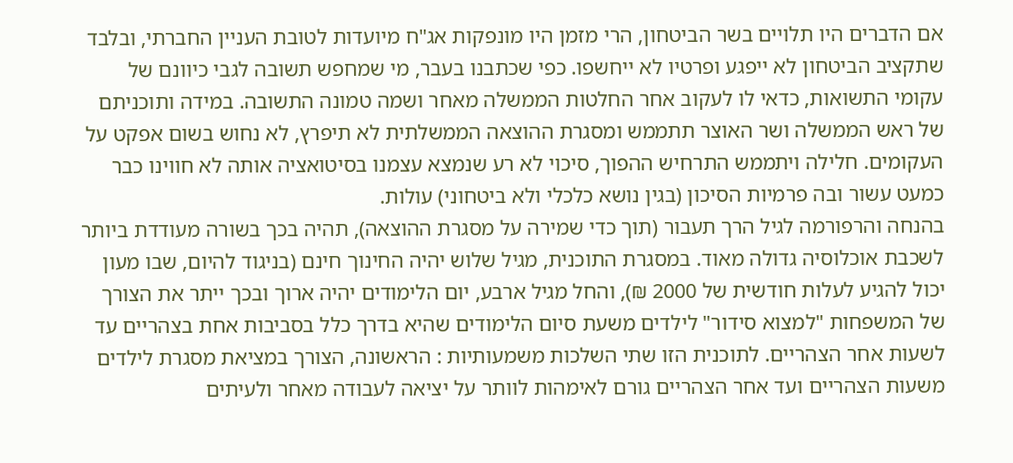אם הדברים היו תלויים בשר הביטחון, הרי מזמן היו מונפקות אג"ח מיועדות לטובת העניין החברתי, ובלבד שתקציב הביטחון לא ייפגע ופרטיו לא ייחשפו. כפי שכתבנו בעבר, מי שמחפש תשובה לגבי כיוונם של עקומי התשואות, כדאי לו לעקוב אחר החלטות הממשלה מאחר ושמה טמונה התשובה. במידה ותוכניתם של ראש הממשלה ושר האוצר תתממש ומסגרת ההוצאה הממשלתית לא תיפרץ, לא נחוש בשום אפקט על העקומים. חלילה ויתממש התרחיש ההפוך, סיכוי לא רע שנמצא עצמנו בסיטואציה אותה לא חווינו כבר כמעט עשור ובה פרמיות הסיכון (בגין נושא כלכלי ולא ביטחוני) עולות.
בהנחה והרפורמה לגיל הרך תעבור (תוך כדי שמירה על מסגרת ההוצאה), תהיה בכך בשורה מעודדת ביותר לשכבת אוכלוסיה גדולה מאוד. במסגרת התוכנית, מגיל שלוש יהיה החינוך חינם (בניגוד להיום, שבו מעון יכול להגיע לעלות חודשית של 2000 ₪), והחל מגיל ארבע, יום הלימודים יהיה ארוך ובכך ייתר את הצורך של המשפחות "למצוא סידור" לילדים משעת סיום הלימודים שהיא בדרך כלל בסביבות אחת בצהריים עד לשעות אחר הצהריים. לתוכנית הזו שתי השלכות משמעותיות : הראשונה, הצורך במציאת מסגרת לילדים משעות הצהריים ועד אחר הצהריים גורם לאימהות לוותר על יציאה לעבודה מאחר ולעיתים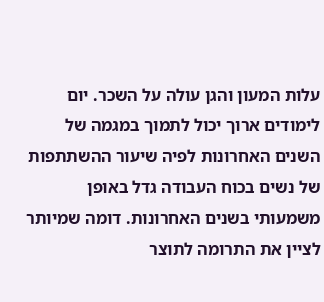עלות המעון והגן עולה על השכר. יום לימודים ארוך יכול לתמוך במגמה של השנים האחרונות לפיה שיעור ההשתתפות של נשים בכוח העבודה גדל באופן משמעותי בשנים האחרונות. דומה שמיותר לציין את התרומה לתוצר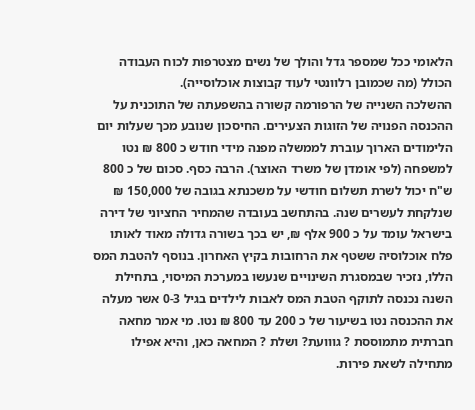הלאומי ככל שמספר גדל והולך של נשים מצטרפות לכוח העבודה הכולל (מה שכמובן רלוונטי לעוד קבוצות אוכלוסייה).
ההשלכה השנייה של הרפורמה קשורה בהשפעתה של התוכנית על ההכנסה הפנויה של הזוגות הצעירים. החיסכון שנובע מכך שעלות יום הלימודים הארוך עוברת לממשלה מפנה מידי חודש כ 800 ₪ נטו למשפחה (לפי אומדן של משרד האוצר). הרבה כסף. סכום של כ 800 ש"ח יכול לשרת תשלום חודשי על משכנתא בגובה של 150,000 ₪ שנלקחת לעשרים שנה. בהתחשב בעובדה שהמחיר החציוני של דירה בישראל עומד על כ 900 אלף ₪, יש בכך בשורה גדולה מאוד לאותו פלח אוכלוסיה ששטף את הרחובות בקיץ האחרון. בנוסף להטבת המס הללו, נזכיר שבמסגרת השינויים שנעשו במערכת המיסוי, בתחילת השנה נכנסה לתוקף הטבת המס לאבות לילדים בגיל 0-3 אשר מעלה את ההכנסה נטו בשיעור של כ 200 עד 800 ₪ נטו. מי אמר מחאה חברתית מתמוססת ? גווועת? ושלת ? המחאה כאן, והיא אפילו מתחילה לשאת פירות.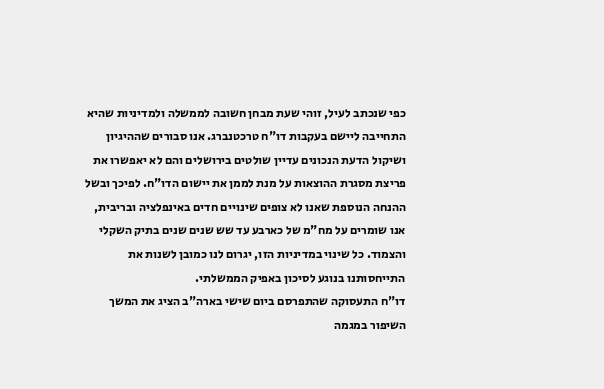כפי שנכתב לעיל, זוהי שעת מבחן חשובה לממשלה ולמדיניות שהיא התחייבה ליישם בעקבות דו"ח טרכטנברג. אנו סבורים שההיגיון ושיקול הדעת הנכונים עדיין שולטים בירושלים והם לא יאפשרו את פריצת מסגרת ההוצאות על מנת לממן את יישום הדו"ח. לפיכך ובשל ההנחה הנוספת שאנו לא צופים שינויים חדים באינפלציה ובריבית, אנו שומרים על מח"מ של כארבע עד שש שנים שנים בתיק השקלי והצמוד. כל שינוי במדיניות הזו, יגרום לנו כמובן לשנות את התייחסותנו בנוגע לסיכון באפיק הממשלתי.
דו"ח התעסוקה שהתפרסם ביום שישי בארה"ב הציג את המשך השיפור במגמה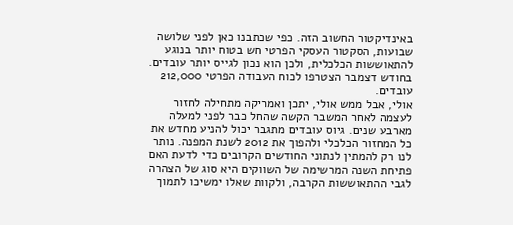באינדיקטור החשוב הזה. כפי שכתבנו כאן לפני שלושה שבועות, הסקטור העסקי הפרטי חש בטוח יותר בנוגע להתאוששות הכלכלית, ולכן הוא נכון לגייס יותר עובדים. בחודש דצמבר הצטרפו לכוח העבודה הפרטי 212,000 עובדים.
אולי, אבל ממש אולי, יתכן ואמריקה מתחילה לחזור לעצמה לאחר המשבר הקשה שהחל כבר לפני למעלה מארבע שנים. גיוס עובדים מתגבר יכול להניע מחדש את כל המחזור הכלכלי ולהפוך את 2012 לשנת המפנה. נותר לנו רק להמתין לנתוני החודשים הקרובים כדי לדעת האם פתיחת השנה המרשימה של השווקים היא סוג של הצהרה לגבי ההתאוששות הקרבה, ולקוות שאלו ימשיכו לתמוך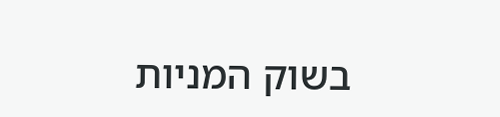בשוק המניות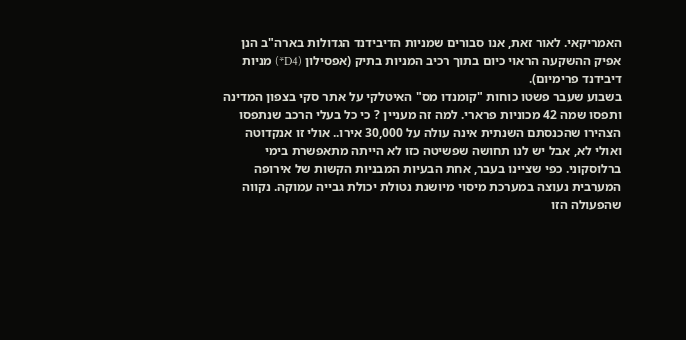האמריקאי. לאור זאת, אנו סבורים שמניות הדיבידנד הגדולות בארה"ב הנן אפיק ההשקעה הראוי כיום בתוך רכיב המניות בתיק (אפסילון (D4*) מניות דיבידנד פרימיום).
בשבוע שעבר פשטו כוחות "קומנדו מס" האיטלקי על אתר סקי בצפון המדינה ותפסו שמה 42 מכוניות פרארי. למה זה מעניין ? כי כל בעלי הרכב שנתפסו הצהירו שהכנסתם השנתית אינה עולה על 30,000 אירו.. אולי זו אנקדוטה ואולי לא, אבל יש לנו תחושה שפשיטה כזו לא הייתה מתאפשרת בימי ברלוסקוני. כפי שציינו בעבר, אחת הבעיות המבניות הקשות של אירופה המערבית נעוצה במערכת מיסוי מיושנת נטולת יכולת גבייה עמוקה. נקווה שהפעולה הזו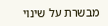מבשרת על שינוי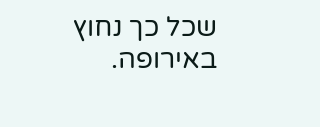שכל כך נחוץ באירופה.